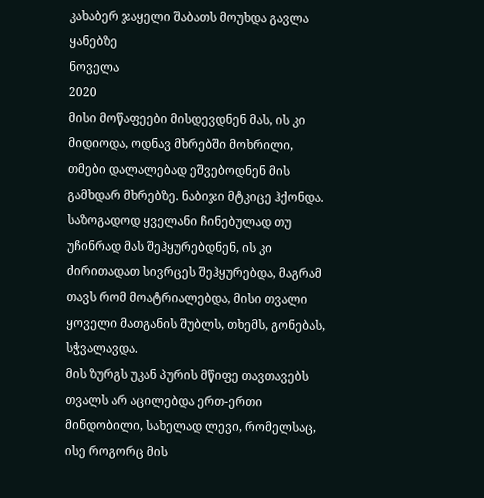კახაბერ ჯაყელი შაბათს მოუხდა გავლა ყანებზე
ნოველა
2020
მისი მოწაფეები მისდევდნენ მას, ის კი მიდიოდა, ოდნავ მხრებში მოხრილი, თმები დალალებად ეშვებოდნენ მის გამხდარ მხრებზე. ნაბიჯი მტკიცე ჰქონდა. საზოგადოდ ყველანი ჩინებულად თუ უჩინრად მას შეჰყურებდნენ, ის კი ძირითადათ სივრცეს შეჰყურებდა, მაგრამ თავს რომ მოატრიალებდა, მისი თვალი ყოველი მათგანის შუბლს, თხემს, გონებას, სჭვალავდა.
მის ზურგს უკან პურის მწიფე თავთავებს თვალს არ აცილებდა ერთ-ერთი მინდობილი, სახელად ლევი, რომელსაც, ისე როგორც მის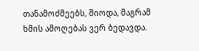თანამოძმეებს, შიოდა, მაგრამ ხმის ამოღებას ვერ ბედავდა.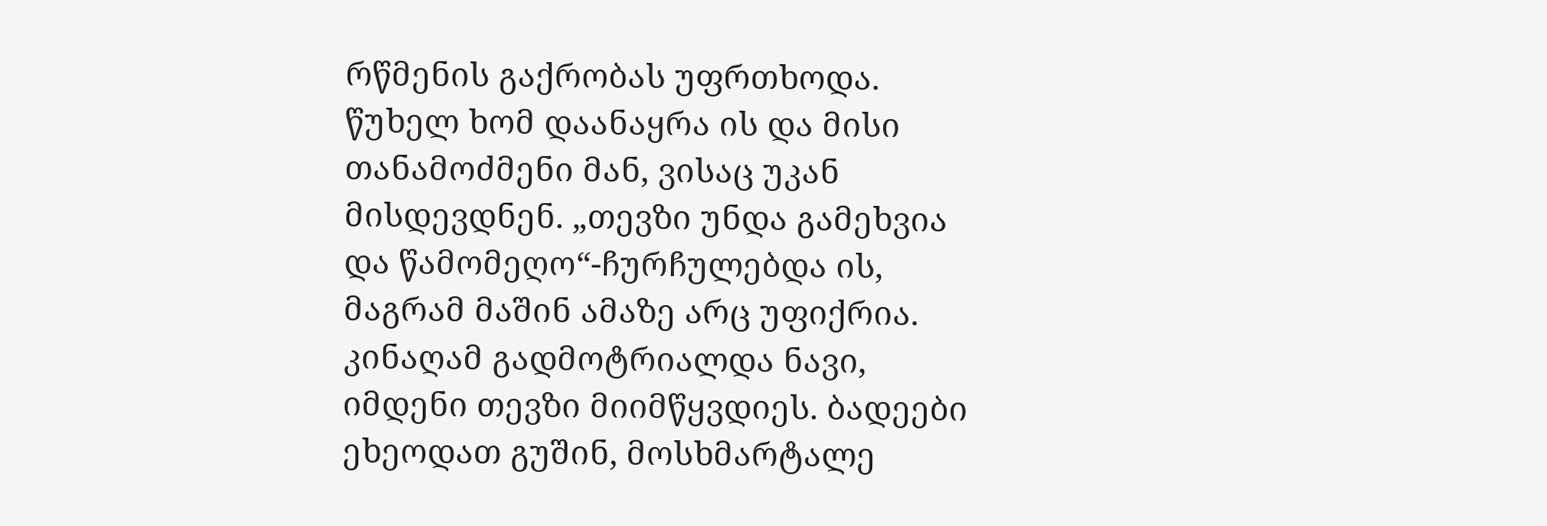რწმენის გაქრობას უფრთხოდა. წუხელ ხომ დაანაყრა ის და მისი თანამოძმენი მან, ვისაც უკან მისდევდნენ. „თევზი უნდა გამეხვია და წამომეღო“-ჩურჩულებდა ის, მაგრამ მაშინ ამაზე არც უფიქრია. კინაღამ გადმოტრიალდა ნავი, იმდენი თევზი მიიმწყვდიეს. ბადეები ეხეოდათ გუშინ, მოსხმარტალე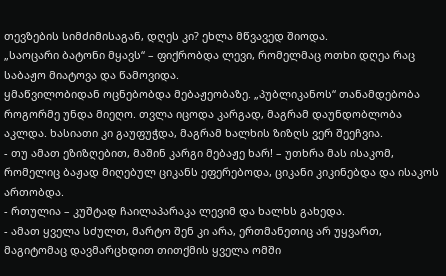თევზების სიმძიმისაგან, დღეს კი? ეხლა მწვავედ შიოდა.
„საოცარი ბატონი მყავს“ – ფიქრობდა ლევი, რომელმაც ოთხი დღეა რაც საბაჟო მიატოვა და წამოვიდა.
ყმაწვილობიდან ოცნებობდა მებაჟეობაზე. „პუბლიკანოს“ თანამდებობა როგორმე უნდა მიეღო. თვლა იცოდა კარგად, მაგრამ დაუნდობლობა აკლდა. ხასიათი კი გაუფუჭდა, მაგრამ ხალხის ზიზღს ვერ შეეჩვია.
- თუ ამათ ეზიზღებით, მაშინ კარგი მებაჟე ხარ! – უთხრა მას ისაკომ, რომელიც ბაჟად მიღებულ ციკანს ეფერებოდა, ციკანი კიკინებდა და ისაკოს ართობდა.
- რთულია – კუშტად ჩაილაპარაკა ლევიმ და ხალხს გახედა.
- ამათ ყველა სძულთ, მარტო შენ კი არა, ერთმანეთიც არ უყვართ, მაგიტომაც დავმარცხდით თითქმის ყველა ომში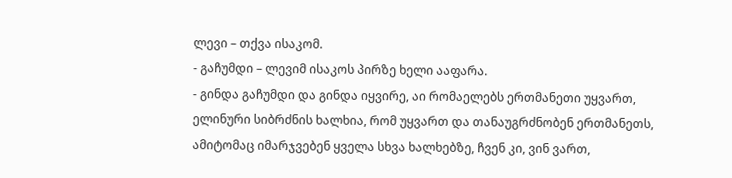ლევი – თქვა ისაკომ.
- გაჩუმდი – ლევიმ ისაკოს პირზე ხელი ააფარა.
- გინდა გაჩუმდი და გინდა იყვირე, აი რომაელებს ერთმანეთი უყვართ, ელინური სიბრძნის ხალხია, რომ უყვართ და თანაუგრძნობენ ერთმანეთს, ამიტომაც იმარჯვებენ ყველა სხვა ხალხებზე, ჩვენ კი, ვინ ვართ,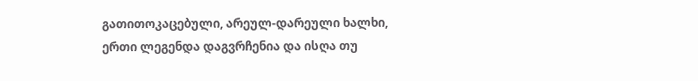გათითოკაცებული, არეულ-დარეული ხალხი, ერთი ლეგენდა დაგვრჩენია და ისღა თუ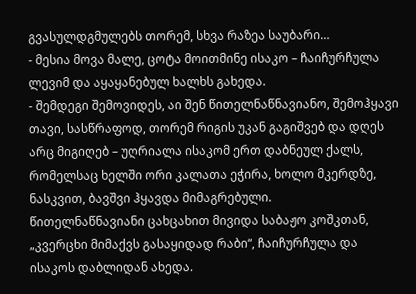გვასულდგმულებს თორემ, სხვა რაზეა საუბარი…
- მესია მოვა მალე, ცოტა მოითმინე ისაკო – ჩაიჩურჩულა ლევიმ და აყაყანებულ ხალხს გახედა.
- შემდეგი შემოვიდეს, აი შენ წითელნაწნავიანო, შემოჰყავი თავი, სასწრაფოდ, თორემ რიგის უკან გაგიშვებ და დღეს არც მიგიღებ – უღრიალა ისაკომ ერთ დაბნეულ ქალს, რომელსაც ხელში ორი კალათა ეჭირა, ხოლო მკერდზე, ნასკვით, ბავშვი ჰყავდა მიმაგრებული.
წითელნაწნავიანი ცახცახით მივიდა საბაჟო კოშკთან, „კვერცხი მიმაქვს გასაყიდად რაბი“, ჩაიჩურჩულა და ისაკოს დაბლიდან ახედა.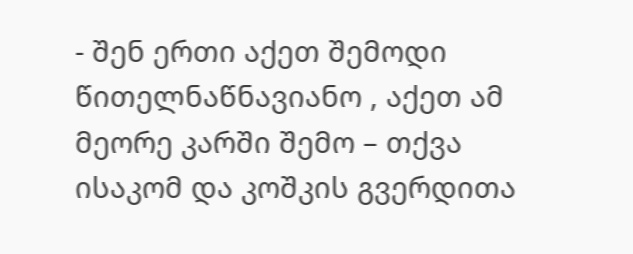- შენ ერთი აქეთ შემოდი წითელნაწნავიანო , აქეთ ამ მეორე კარში შემო – თქვა ისაკომ და კოშკის გვერდითა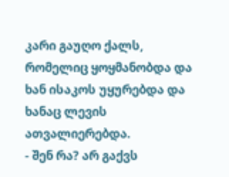კარი გაუღო ქალს, რომელიც ყოყმანობდა და ხან ისაკოს უყურებდა და ხანაც ლევის ათვალიერებდა.
- შენ რა? არ გაქვს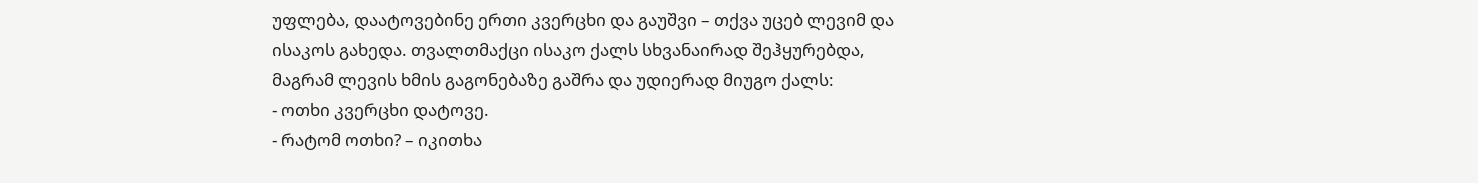უფლება, დაატოვებინე ერთი კვერცხი და გაუშვი – თქვა უცებ ლევიმ და ისაკოს გახედა. თვალთმაქცი ისაკო ქალს სხვანაირად შეჰყურებდა, მაგრამ ლევის ხმის გაგონებაზე გაშრა და უდიერად მიუგო ქალს:
- ოთხი კვერცხი დატოვე.
- რატომ ოთხი? – იკითხა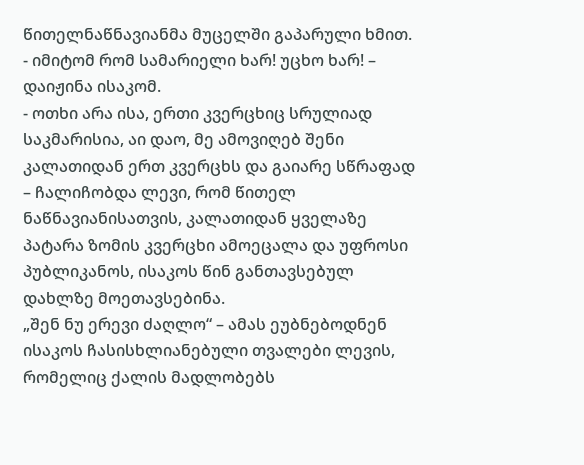წითელნაწნავიანმა მუცელში გაპარული ხმით.
- იმიტომ რომ სამარიელი ხარ! უცხო ხარ! – დაიჟინა ისაკომ.
- ოთხი არა ისა, ერთი კვერცხიც სრულიად საკმარისია, აი დაო, მე ამოვიღებ შენი კალათიდან ერთ კვერცხს და გაიარე სწრაფად – ჩალიჩობდა ლევი, რომ წითელ ნაწნავიანისათვის, კალათიდან ყველაზე პატარა ზომის კვერცხი ამოეცალა და უფროსი პუბლიკანოს, ისაკოს წინ განთავსებულ დახლზე მოეთავსებინა.
„შენ ნუ ერევი ძაღლო“ – ამას ეუბნებოდნენ ისაკოს ჩასისხლიანებული თვალები ლევის, რომელიც ქალის მადლობებს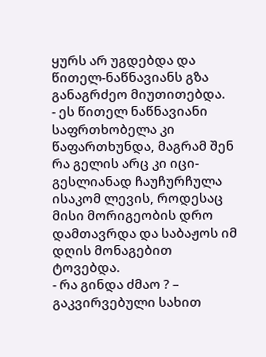ყურს არ უგდებდა და წითელ-ნაწნავიანს გზა განაგრძეო მიუთითებდა.
- ეს წითელ ნაწნავიანი საფრთხობელა კი წაფართხუნდა, მაგრამ შენ რა გელის არც კი იცი- გესლიანად ჩაუჩურჩულა ისაკომ ლევის, როდესაც მისი მორიგეობის დრო დამთავრდა და საბაჟოს იმ დღის მონაგებით ტოვებდა.
- რა გინდა ძმაო ? – გაკვირვებული სახით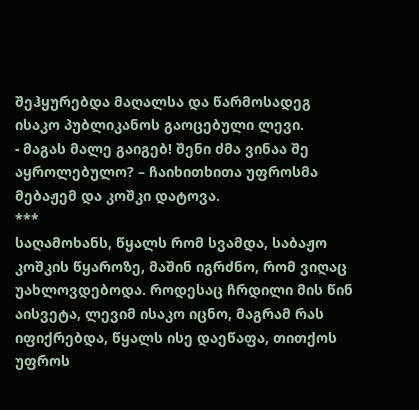შეჰყურებდა მაღალსა და წარმოსადეგ ისაკო პუბლიკანოს გაოცებული ლევი.
- მაგას მალე გაიგებ! შენი ძმა ვინაა შე აყროლებულო? – ჩაიხითხითა უფროსმა მებაჟემ და კოშკი დატოვა.
***
საღამოხანს, წყალს რომ სვამდა, საბაჟო კოშკის წყაროზე, მაშინ იგრძნო, რომ ვიღაც უახლოვდებოდა. როდესაც ჩრდილი მის წინ აისვეტა, ლევიმ ისაკო იცნო, მაგრამ რას იფიქრებდა, წყალს ისე დაეწაფა, თითქოს უფროს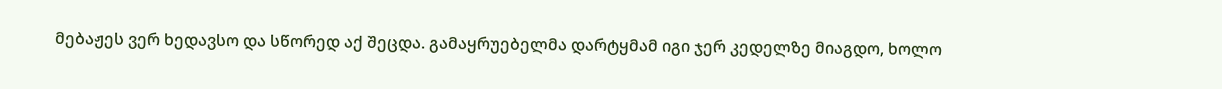მებაჟეს ვერ ხედავსო და სწორედ აქ შეცდა. გამაყრუებელმა დარტყმამ იგი ჯერ კედელზე მიაგდო, ხოლო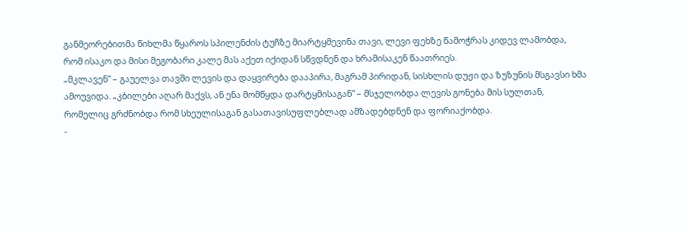განმეორებითმა წიხლმა წყაროს სპილენძის ტუჩზე მიარტყმევინა თავი, ლევი ფეხზე წამოჭრას კიდევ ლამობდა, რომ ისაკო და მისი მეგობარი კალე მას აქეთ იქიდან სწვდნენ და ხრამისაკენ წაათრიეს.
„მკლავენ“ – გაუელვა თავში ლევის და დაყვირება დააპირა, მაგრამ პირიდან, სისხლის დუჟი და ზუზუნის მსგავსი ხმა ამოუვიდა. „კბილები აღარ მაქვს, ან ენა მომწყდა დარტყმისაგან“ – მსჯელობდა ლევის გონება მის სულთან, რომელიც გრძნობდა რომ სხეულისაგან გასათავისუფლებლად ამზადებდნენ და ფორიაქობდა.
-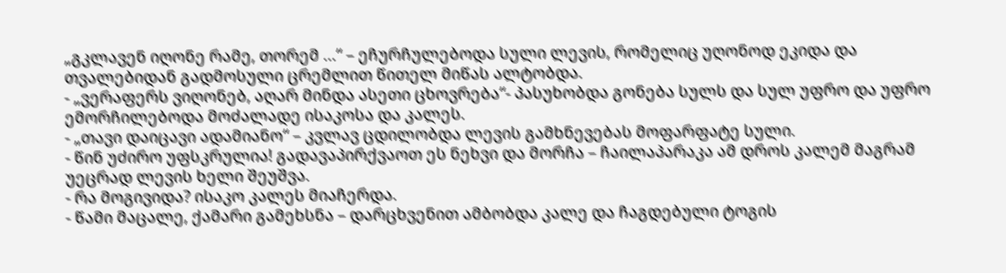„გკლავენ იღონე რამე, თორემ …“ – ეჩურჩულებოდა სული ლევის, რომელიც უღონოდ ეკიდა და თვალებიდან გადმოსული ცრემლით წითელ მიწას ალტობდა.
- „ვერაფერს ვიღონებ, აღარ მინდა ასეთი ცხოვრება“- პასუხობდა გონება სულს და სულ უფრო და უფრო ემორჩილებოდა მოძალადე ისაკოსა და კალეს.
- „თავი დაიცავი ადამიანო“ – კვლავ ცდილობდა ლევის გამხნევებას მოფარფატე სული.
- წინ უძირო უფსკრულია! გადავაპირქვაოთ ეს ნეხვი და მორჩა – ჩაილაპარაკა ამ დროს კალემ მაგრამ უეცრად ლევის ხელი შეუშვა.
- რა მოგივიდა? ისაკო კალეს მიაჩერდა.
- წამი მაცალე, ქამარი გამეხსნა – დარცხვენით ამბობდა კალე და ჩაგდებული ტოგის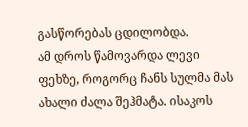გასწორებას ცდილობდა.
ამ დროს წამოვარდა ლევი ფეხზე, როგორც ჩანს სულმა მას ახალი ძალა შეჰმატა. ისაკოს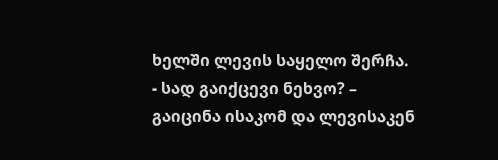ხელში ლევის საყელო შერჩა.
- სად გაიქცევი ნეხვო? – გაიცინა ისაკომ და ლევისაკენ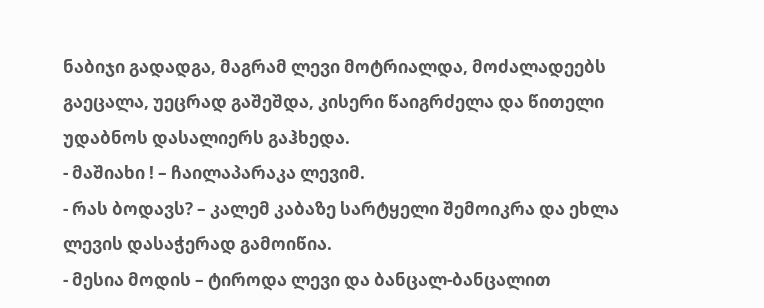ნაბიჯი გადადგა, მაგრამ ლევი მოტრიალდა, მოძალადეებს გაეცალა, უეცრად გაშეშდა, კისერი წაიგრძელა და წითელი უდაბნოს დასალიერს გაჰხედა.
- მაშიახი ! – ჩაილაპარაკა ლევიმ.
- რას ბოდავს? – კალემ კაბაზე სარტყელი შემოიკრა და ეხლა ლევის დასაჭერად გამოიწია.
- მესია მოდის – ტიროდა ლევი და ბანცალ-ბანცალით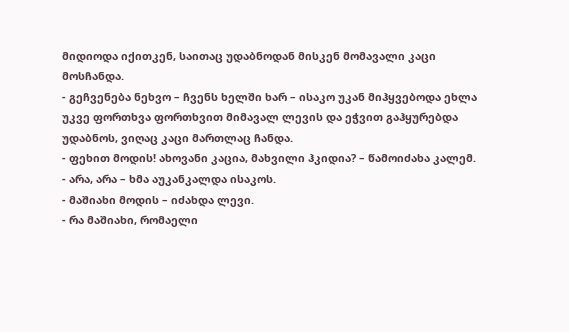მიდიოდა იქითკენ, საითაც უდაბნოდან მისკენ მომავალი კაცი მოსჩანდა.
- გეჩვენება ნეხვო – ჩვენს ხელში ხარ – ისაკო უკან მიჰყვებოდა ეხლა უკვე ფორთხვა ფორთხვით მიმავალ ლევის და ეჭვით გაჰყურებდა უდაბნოს, ვიღაც კაცი მართლაც ჩანდა.
- ფეხით მოდის! ახოვანი კაცია, მახვილი ჰკიდია? – წამოიძახა კალემ.
- არა, არა – ხმა აუკანკალდა ისაკოს.
- მაშიახი მოდის – იძახდა ლევი.
- რა მაშიახი, რომაელი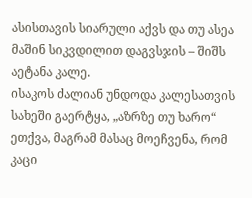ასისთავის სიარული აქვს და თუ ასეა მაშინ სიკვდილით დაგვსჯის – შიშს აეტანა კალე.
ისაკოს ძალიან უნდოდა კალესათვის სახეში გაერტყა, „აზრზე თუ ხარო“ ეთქვა, მაგრამ მასაც მოეჩვენა, რომ კაცი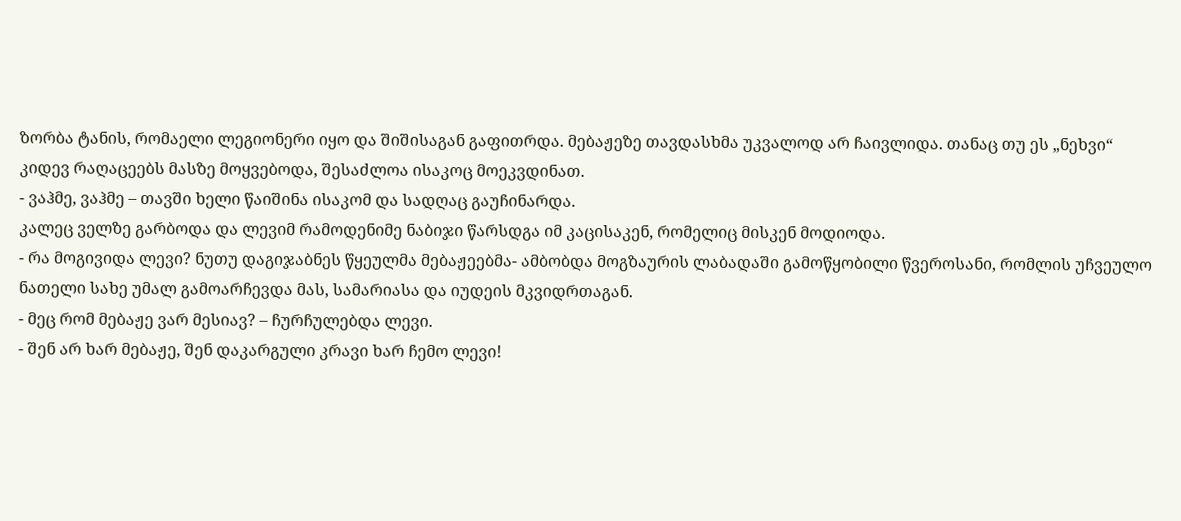ზორბა ტანის, რომაელი ლეგიონერი იყო და შიშისაგან გაფითრდა. მებაჟეზე თავდასხმა უკვალოდ არ ჩაივლიდა. თანაც თუ ეს „ნეხვი“ კიდევ რაღაცეებს მასზე მოყვებოდა, შესაძლოა ისაკოც მოეკვდინათ.
- ვაჰმე, ვაჰმე – თავში ხელი წაიშინა ისაკომ და სადღაც გაუჩინარდა.
კალეც ველზე გარბოდა და ლევიმ რამოდენიმე ნაბიჯი წარსდგა იმ კაცისაკენ, რომელიც მისკენ მოდიოდა.
- რა მოგივიდა ლევი? ნუთუ დაგიჯაბნეს წყეულმა მებაჟეებმა- ამბობდა მოგზაურის ლაბადაში გამოწყობილი წვეროსანი, რომლის უჩვეულო ნათელი სახე უმალ გამოარჩევდა მას, სამარიასა და იუდეის მკვიდრთაგან.
- მეც რომ მებაჟე ვარ მესიავ? – ჩურჩულებდა ლევი.
- შენ არ ხარ მებაჟე, შენ დაკარგული კრავი ხარ ჩემო ლევი!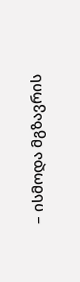– ისმოდა მგზავრის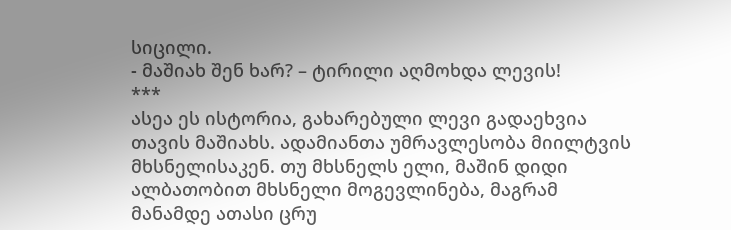სიცილი.
- მაშიახ შენ ხარ? – ტირილი აღმოხდა ლევის!
***
ასეა ეს ისტორია, გახარებული ლევი გადაეხვია თავის მაშიახს. ადამიანთა უმრავლესობა მიილტვის მხსნელისაკენ. თუ მხსნელს ელი, მაშინ დიდი ალბათობით მხსნელი მოგევლინება, მაგრამ მანამდე ათასი ცრუ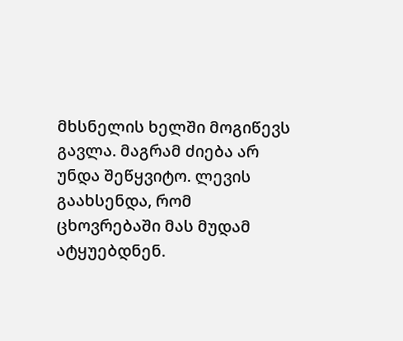მხსნელის ხელში მოგიწევს გავლა. მაგრამ ძიება არ უნდა შეწყვიტო. ლევის გაახსენდა, რომ ცხოვრებაში მას მუდამ ატყუებდნენ.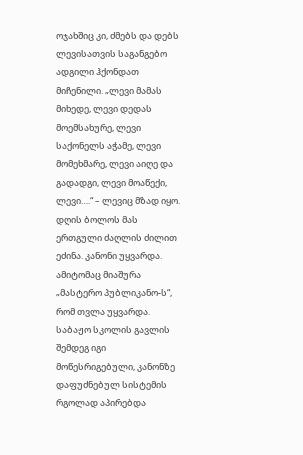ოჯახშიც კი, ძმებს და დებს ლევისათვის საგანგებო ადგილი ჰქონდათ მიჩენილი. „ლევი მამას მიხედე, ლევი დედას მოემსახურე, ლევი საქონელს აჭამე, ლევი მომეხმარე, ლევი აიღე და გადადგი, ლევი მოაწექი, ლევი….“ – ლევიც მზად იყო. დღის ბოლოს მას ერთგული ძაღლის ძილით ეძინა. კანონი უყვარდა. ამიტომაც მიაშურა „მასტერო პუბლიკანო-ს“, რომ თვლა უყვარდა. საბაჟო სკოლის გავლის შემდეგ იგი მოწესრიგებული, კანონზე დაფუძნებულ სისტემის რგოლად აპირებდა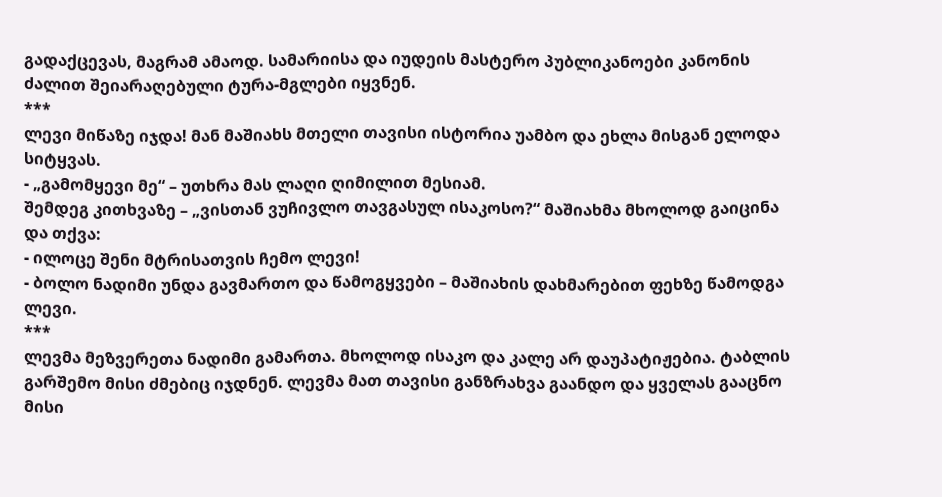გადაქცევას, მაგრამ ამაოდ. სამარიისა და იუდეის მასტერო პუბლიკანოები კანონის ძალით შეიარაღებული ტურა-მგლები იყვნენ.
***
ლევი მიწაზე იჯდა! მან მაშიახს მთელი თავისი ისტორია უამბო და ეხლა მისგან ელოდა სიტყვას.
- „გამომყევი მე“ – უთხრა მას ლაღი ღიმილით მესიამ.
შემდეგ კითხვაზე – „ვისთან ვუჩივლო თავგასულ ისაკოსო?“ მაშიახმა მხოლოდ გაიცინა და თქვა:
- ილოცე შენი მტრისათვის ჩემო ლევი!
- ბოლო ნადიმი უნდა გავმართო და წამოგყვები – მაშიახის დახმარებით ფეხზე წამოდგა ლევი.
***
ლევმა მეზვერეთა ნადიმი გამართა. მხოლოდ ისაკო და კალე არ დაუპატიჟებია. ტაბლის გარშემო მისი ძმებიც იჯდნენ. ლევმა მათ თავისი განზრახვა გაანდო და ყველას გააცნო მისი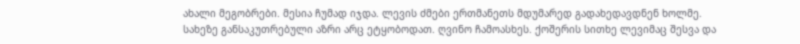ახალი მეგობრები. მესია ჩუმად იჯდა. ლევის ძმები ერთმანეთს მდუმარედ გადახედავდნენ ხოლმე. სახეზე განსაკუთრებული აზრი არც ეტყობოდათ. ღვინო ჩამოასხეს. ქოშერის სითხე ლევიმაც შესვა და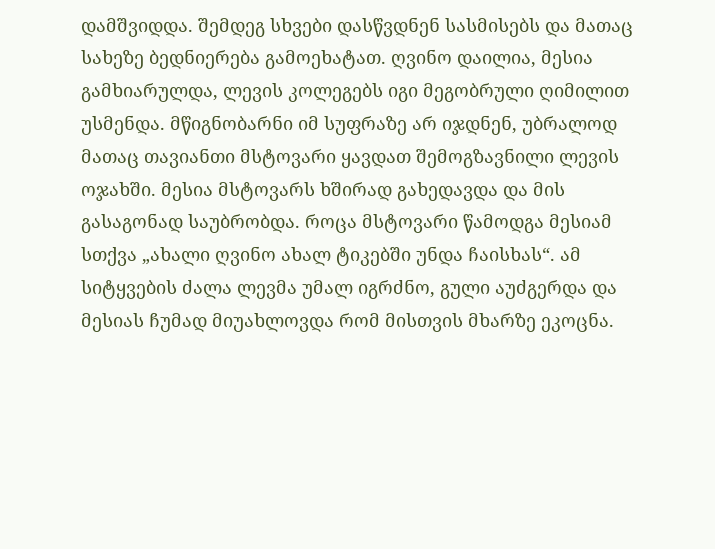დამშვიდდა. შემდეგ სხვები დასწვდნენ სასმისებს და მათაც სახეზე ბედნიერება გამოეხატათ. ღვინო დაილია, მესია გამხიარულდა, ლევის კოლეგებს იგი მეგობრული ღიმილით უსმენდა. მწიგნობარნი იმ სუფრაზე არ იჯდნენ, უბრალოდ მათაც თავიანთი მსტოვარი ყავდათ შემოგზავნილი ლევის ოჯახში. მესია მსტოვარს ხშირად გახედავდა და მის გასაგონად საუბრობდა. როცა მსტოვარი წამოდგა მესიამ სთქვა „ახალი ღვინო ახალ ტიკებში უნდა ჩაისხას“. ამ სიტყვების ძალა ლევმა უმალ იგრძნო, გული აუძგერდა და მესიას ჩუმად მიუახლოვდა რომ მისთვის მხარზე ეკოცნა.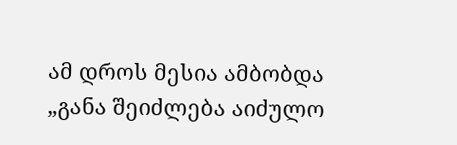ამ დროს მესია ამბობდა „განა შეიძლება აიძულო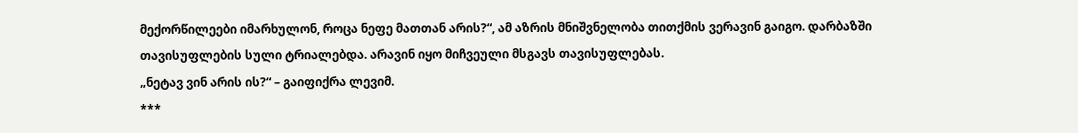მექორწილეები იმარხულონ, როცა ნეფე მათთან არის?“, ამ აზრის მნიშვნელობა თითქმის ვერავინ გაიგო. დარბაზში თავისუფლების სული ტრიალებდა. არავინ იყო მიჩვეული მსგავს თავისუფლებას.
„ნეტავ ვინ არის ის?“ – გაიფიქრა ლევიმ.
***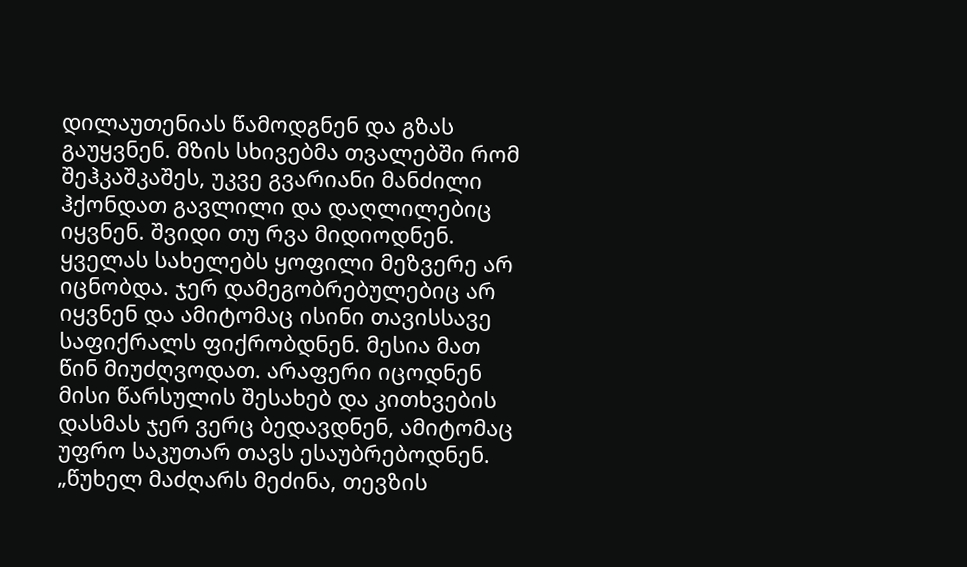დილაუთენიას წამოდგნენ და გზას გაუყვნენ. მზის სხივებმა თვალებში რომ შეჰკაშკაშეს, უკვე გვარიანი მანძილი ჰქონდათ გავლილი და დაღლილებიც იყვნენ. შვიდი თუ რვა მიდიოდნენ. ყველას სახელებს ყოფილი მეზვერე არ იცნობდა. ჯერ დამეგობრებულებიც არ იყვნენ და ამიტომაც ისინი თავისსავე საფიქრალს ფიქრობდნენ. მესია მათ წინ მიუძღვოდათ. არაფერი იცოდნენ მისი წარსულის შესახებ და კითხვების დასმას ჯერ ვერც ბედავდნენ, ამიტომაც უფრო საკუთარ თავს ესაუბრებოდნენ.
„წუხელ მაძღარს მეძინა, თევზის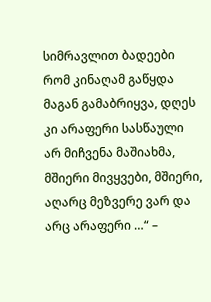სიმრავლით ბადეები რომ კინაღამ გაწყდა მაგან გამაბრიყვა, დღეს კი არაფერი სასწაული არ მიჩვენა მაშიახმა, მშიერი მივყვები, მშიერი, აღარც მეზვერე ვარ და არც არაფერი …“ –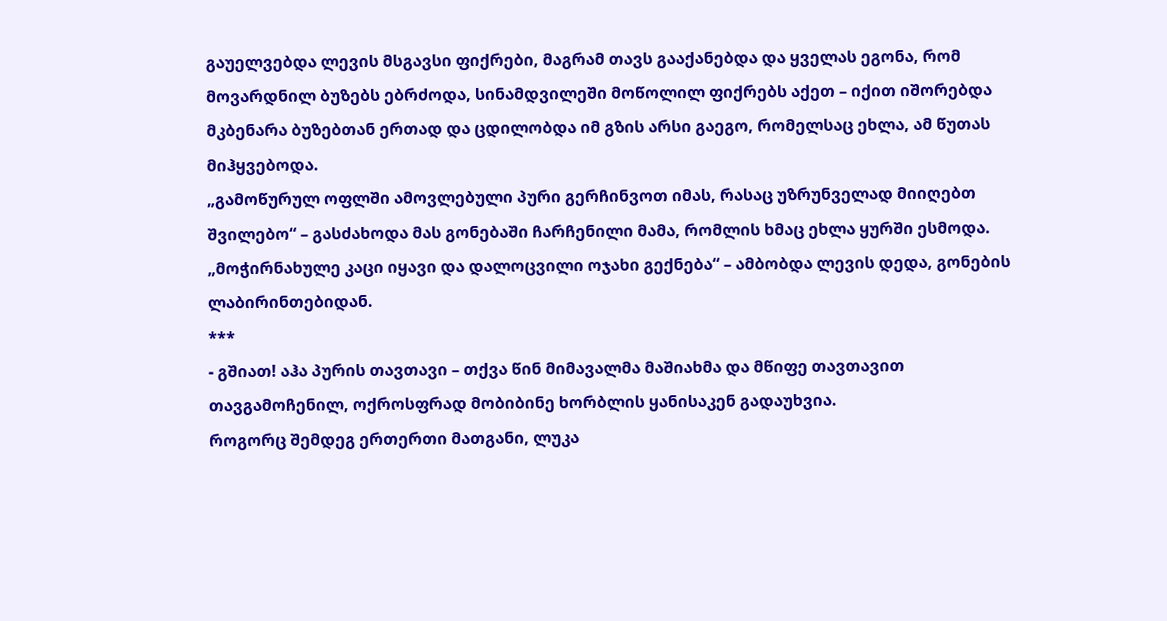გაუელვებდა ლევის მსგავსი ფიქრები, მაგრამ თავს გააქანებდა და ყველას ეგონა, რომ მოვარდნილ ბუზებს ებრძოდა, სინამდვილეში მოწოლილ ფიქრებს აქეთ – იქით იშორებდა მკბენარა ბუზებთან ერთად და ცდილობდა იმ გზის არსი გაეგო, რომელსაც ეხლა, ამ წუთას მიჰყვებოდა.
„გამოწურულ ოფლში ამოვლებული პური გერჩინვოთ იმას, რასაც უზრუნველად მიიღებთ შვილებო“ – გასძახოდა მას გონებაში ჩარჩენილი მამა, რომლის ხმაც ეხლა ყურში ესმოდა.
„მოჭირნახულე კაცი იყავი და დალოცვილი ოჯახი გექნება“ – ამბობდა ლევის დედა, გონების ლაბირინთებიდან.
***
- გშიათ! აჰა პურის თავთავი – თქვა წინ მიმავალმა მაშიახმა და მწიფე თავთავით თავგამოჩენილ, ოქროსფრად მობიბინე ხორბლის ყანისაკენ გადაუხვია.
როგორც შემდეგ ერთერთი მათგანი, ლუკა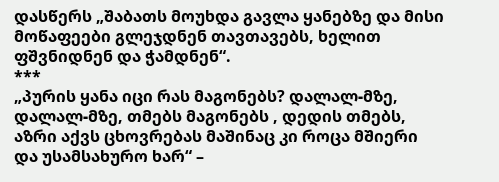დასწერს „შაბათს მოუხდა გავლა ყანებზე და მისი მოწაფეები გლეჯდნენ თავთავებს, ხელით ფშვნიდნენ და ჭამდნენ“.
***
„პურის ყანა იცი რას მაგონებს? დალალ-მზე, დალალ-მზე, თმებს მაგონებს , დედის თმებს, აზრი აქვს ცხოვრებას მაშინაც კი როცა მშიერი და უსამსახურო ხარ“ –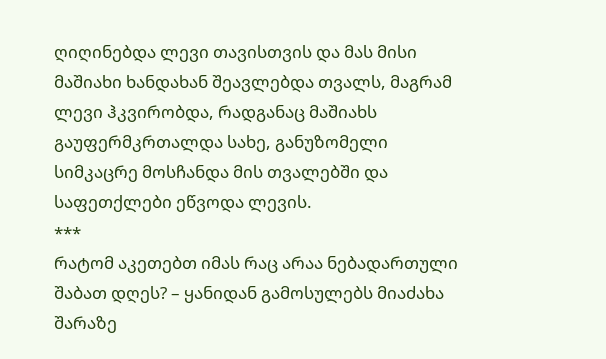ღიღინებდა ლევი თავისთვის და მას მისი მაშიახი ხანდახან შეავლებდა თვალს, მაგრამ ლევი ჰკვირობდა, რადგანაც მაშიახს გაუფერმკრთალდა სახე, განუზომელი სიმკაცრე მოსჩანდა მის თვალებში და საფეთქლები ეწვოდა ლევის.
***
რატომ აკეთებთ იმას რაც არაა ნებადართული შაბათ დღეს? – ყანიდან გამოსულებს მიაძახა შარაზე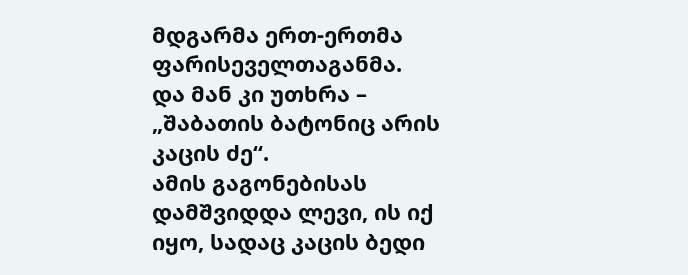მდგარმა ერთ-ერთმა ფარისეველთაგანმა.
და მან კი უთხრა – „შაბათის ბატონიც არის კაცის ძე“.
ამის გაგონებისას დამშვიდდა ლევი, ის იქ იყო, სადაც კაცის ბედი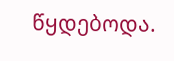წყდებოდა.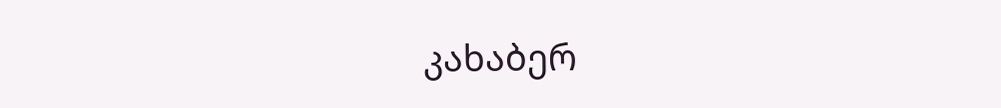კახაბერ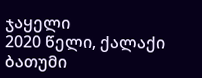ჯაყელი
2020 წელი, ქალაქი ბათუმი